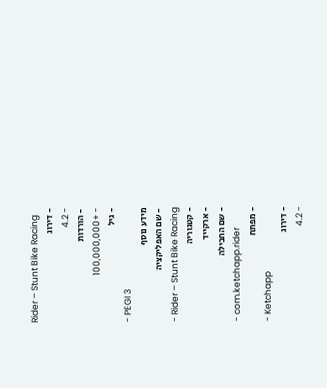Rider – Stunt Bike Racing
- דירוג
- 4.2
- הורדות
- +100,000,000
- גיל
- PEGI 3
מידע נוסף
- שם האפליקציה
- Rider – Stunt Bike Racing
- קטגוריה
- ארקייד
- שם החבילה
- com.ketchapp.rider
- מפתח
- Ketchapp
- דירוג
- 4.2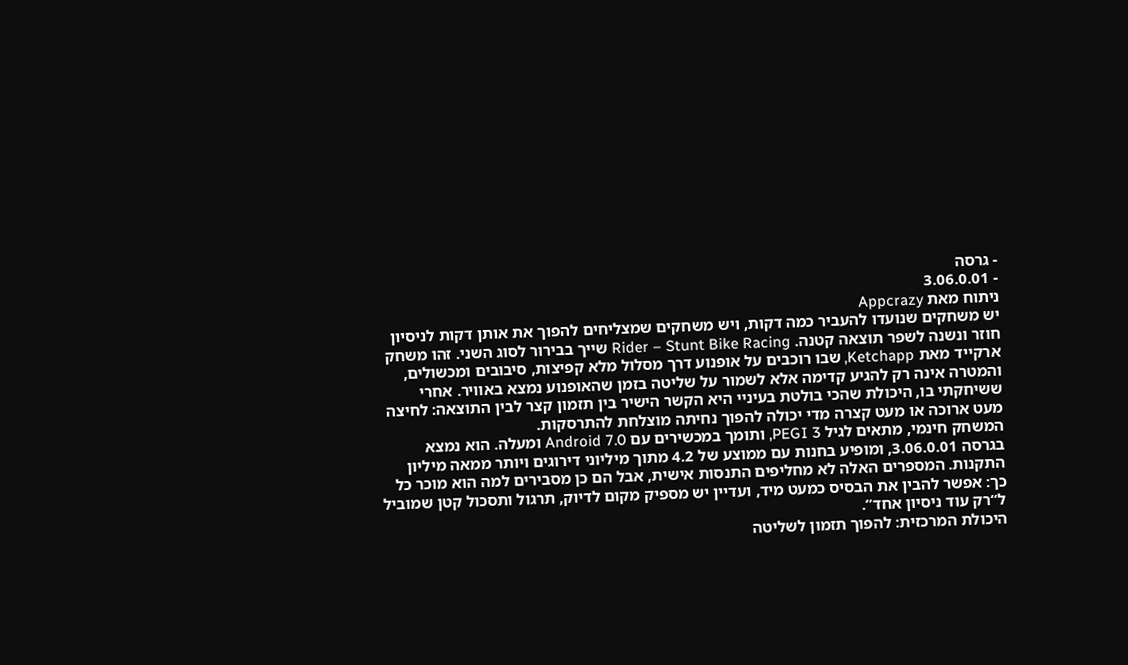- גרסה
- 3.06.0.01
ניתוח מאת Appcrazy
יש משחקים שנועדו להעביר כמה דקות, ויש משחקים שמצליחים להפוך את אותן דקות לניסיון חוזר ונשנה לשפר תוצאה קטנה. Rider – Stunt Bike Racing שייך בבירור לסוג השני. זהו משחק ארקייד מאת Ketchapp, שבו רוכבים על אופנוע דרך מסלול מלא קפיצות, סיבובים ומכשולים, והמטרה אינה רק להגיע קדימה אלא לשמור על שליטה בזמן שהאופנוע נמצא באוויר. אחרי ששיחקתי בו, היכולת שהכי בולטת בעיניי היא הקשר הישיר בין תזמון קצר לבין התוצאה: לחיצה מעט ארוכה או מעט קצרה מדי יכולה להפוך נחיתה מוצלחת להתרסקות.
המשחק חינמי, מתאים לגיל PEGI 3, ותומך במכשירים עם Android 7.0 ומעלה. הוא נמצא בגרסה 3.06.0.01, ומופיע בחנות עם ממוצע של 4.2 מתוך מיליוני דירוגים ויותר ממאה מיליון התקנות. המספרים האלה לא מחליפים התנסות אישית, אבל הם כן מסבירים למה הוא מוכר כל כך: אפשר להבין את הבסיס כמעט מיד, ועדיין יש מספיק מקום לדיוק, תרגול ותסכול קטן שמוביל ל“רק עוד ניסיון אחד”.
היכולת המרכזית: להפוך תזמון לשליטה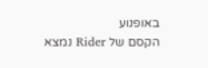באופנוע
הקסם של Rider נמצא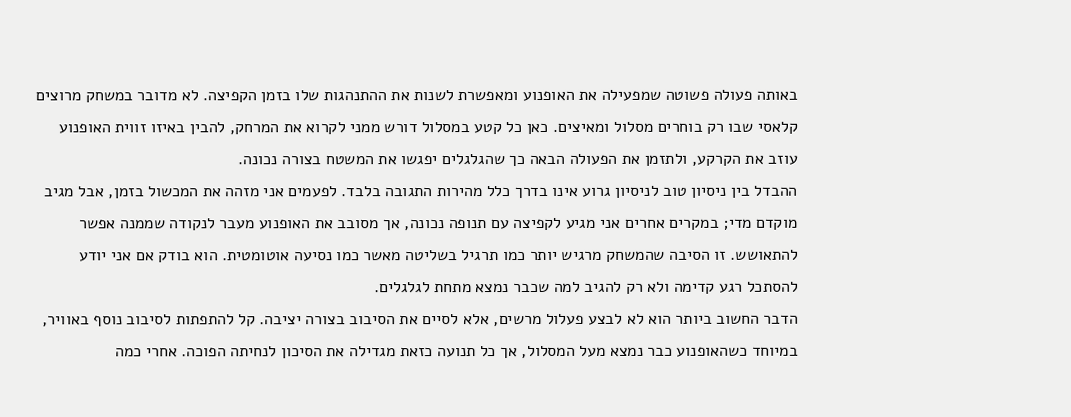באותה פעולה פשוטה שמפעילה את האופנוע ומאפשרת לשנות את ההתנהגות שלו בזמן הקפיצה. לא מדובר במשחק מרוצים קלאסי שבו רק בוחרים מסלול ומאיצים. כאן כל קטע במסלול דורש ממני לקרוא את המרחק, להבין באיזו זווית האופנוע עוזב את הקרקע, ולתזמן את הפעולה הבאה כך שהגלגלים יפגשו את המשטח בצורה נכונה.
ההבדל בין ניסיון טוב לניסיון גרוע אינו בדרך כלל מהירות התגובה בלבד. לפעמים אני מזהה את המכשול בזמן, אבל מגיב מוקדם מדי; במקרים אחרים אני מגיע לקפיצה עם תנופה נכונה, אך מסובב את האופנוע מעבר לנקודה שממנה אפשר להתאושש. זו הסיבה שהמשחק מרגיש יותר כמו תרגיל בשליטה מאשר כמו נסיעה אוטומטית. הוא בודק אם אני יודע להסתכל רגע קדימה ולא רק להגיב למה שכבר נמצא מתחת לגלגלים.
הדבר החשוב ביותר הוא לא לבצע פעלול מרשים, אלא לסיים את הסיבוב בצורה יציבה. קל להתפתות לסיבוב נוסף באוויר, במיוחד כשהאופנוע כבר נמצא מעל המסלול, אך כל תנועה כזאת מגדילה את הסיכון לנחיתה הפוכה. אחרי כמה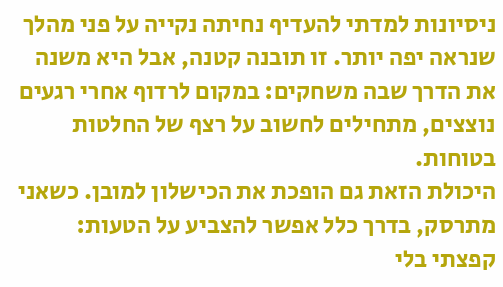ניסיונות למדתי להעדיף נחיתה נקייה על פני מהלך שנראה יפה יותר. זו תובנה קטנה, אבל היא משנה את הדרך שבה משחקים: במקום לרדוף אחרי רגעים נוצצים, מתחילים לחשוב על רצף של החלטות בטוחות.
היכולת הזאת גם הופכת את הכישלון למובן. כשאני מתרסק, בדרך כלל אפשר להצביע על הטעות: קפצתי בלי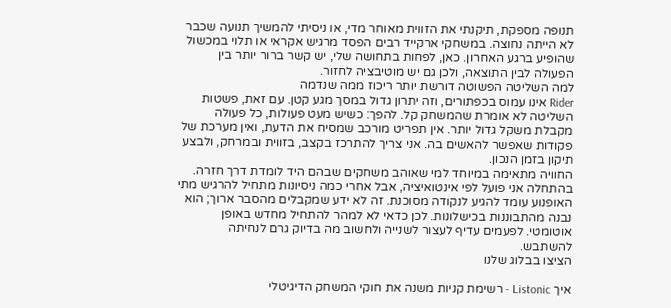תנופה מספקת, תיקנתי את הזווית מאוחר מדי, או ניסיתי להמשיך תנועה שכבר לא הייתה נחוצה. במשחקי ארקייד רבים הפסד מרגיש אקראי או תלוי במכשול שהופיע ברגע האחרון. כאן, לפחות בתחושה שלי, יש קשר ברור יותר בין הפעולה לבין התוצאה, ולכן גם יש מוטיבציה לחזור.
למה השליטה הפשוטה דורשת יותר ריכוז ממה שנדמה
Rider אינו עמוס בכפתורים, וזה יתרון גדול במסך מגע קטן. עם זאת, פשטות השליטה לא אומרת שהמשחק קל. להפך: כשיש מעט פעולות, כל פעולה מקבלת משקל גדול יותר. אין תפריט מורכב שמסיח את הדעת, ואין מערכת של פקודות שאפשר להאשים בה. אני צריך להתרכז בקצב, בזווית ובמרחק, ולבצע תיקון בזמן הנכון.
החוויה מתאימה במיוחד למי שאוהב משחקים שבהם היד לומדת דרך חזרה. בהתחלה אני פועל לפי אינטואיציה, אבל אחרי כמה ניסיונות מתחיל להרגיש מתי האופנוע עומד להגיע לנקודה מסוכנת. זה לא ידע שמקבלים מהסבר ארוך; הוא נבנה מהתבוננות בכישלונות. לכן כדאי לא למהר להתחיל מחדש באופן אוטומטי. לפעמים עדיף לעצור לשנייה ולחשוב מה בדיוק גרם לנחיתה להשתבש.
הציצו בבלוג שלנו

איך Listonic - רשימת קניות משנה את חוקי המשחק הדיגיטלי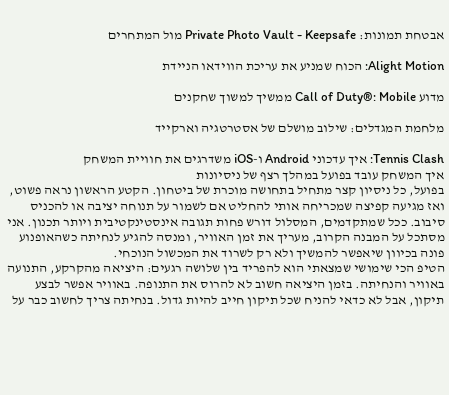אבטחת תמונות: Private Photo Vault - Keepsafe מול המתחרים

Alight Motion: הכוח שמניע את עריכת הווידאו הניידת

מדוע Call of Duty®: Mobile ממשיך למשוך שחקנים

מלחמת המגדלים: שילוב מושלם של אסטרטגיה וארקייד

Tennis Clash: איך עדכוני Android ו-iOS משדרגים את חוויית המשחק
איך המשחק עובד בפועל במהלך רצף של ניסיונות
בפועל, כל ניסיון קצר מתחיל בתחושה מוכרת של ביטחון. הקטע הראשון נראה פשוט, ואז מגיעה קפיצה שמכריחה אותי להחליט אם לשמור על תנוחה יציבה או להכניס סיבוב. ככל שמתקדמים, המסלול דורש פחות תגובה אינסטינקטיבית ויותר תכנון. אני מסתכל על המבנה הקרוב, מעריך את זמן האוויר, ומנסה להגיע לנחיתה כשהאופנוע פונה בכיוון שיאפשר להמשיך ולא רק לשרוד את המכשול הנוכחי.
הטיפ הכי שימושי שמצאתי הוא להפריד בין שלושה רגעים: היציאה מהקרקע, התנועה באוויר והנחיתה. בזמן היציאה חשוב לא להרוס את התנופה. באוויר אפשר לבצע תיקון, אבל לא כדאי להניח שכל תיקון חייב להיות גדול. בנחיתה צריך לחשוב כבר על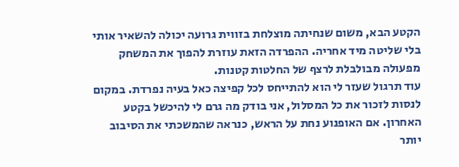הקטע הבא, משום שנחיתה מוצלחת בזווית גרועה יכולה להשאיר אותי בלי שליטה מיד אחריה. ההפרדה הזאת עוזרת להפוך את המשחק מפעולה מבולבלת לרצף של החלטות קטנות.
עוד תרגול שעזר לי הוא להתייחס לכל קפיצה כאל בעיה נפרדת. במקום לנסות לזכור את כל המסלול, אני בודק מה גרם לי להיכשל בקטע האחרון. אם האופנוע נחת על הראש, כנראה שהמשכתי את הסיבוב יותר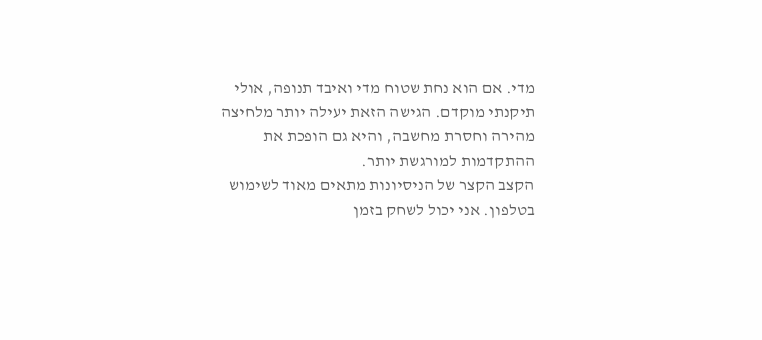מדי. אם הוא נחת שטוח מדי ואיבד תנופה, אולי תיקנתי מוקדם. הגישה הזאת יעילה יותר מלחיצה מהירה וחסרת מחשבה, והיא גם הופכת את ההתקדמות למורגשת יותר.
הקצב הקצר של הניסיונות מתאים מאוד לשימוש בטלפון. אני יכול לשחק בזמן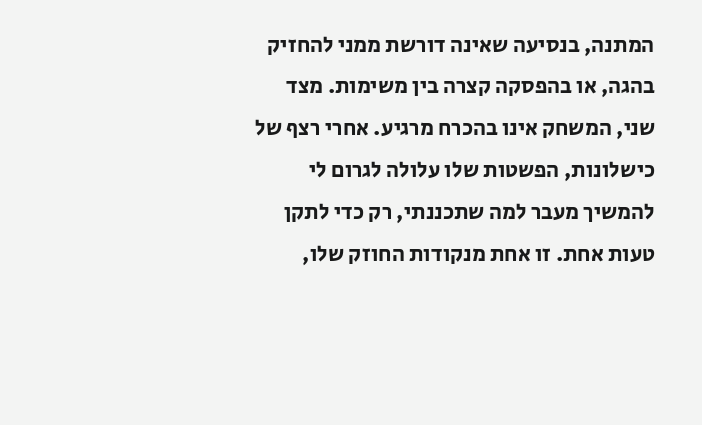המתנה, בנסיעה שאינה דורשת ממני להחזיק בהגה, או בהפסקה קצרה בין משימות. מצד שני, המשחק אינו בהכרח מרגיע. אחרי רצף של כישלונות, הפשטות שלו עלולה לגרום לי להמשיך מעבר למה שתכננתי, רק כדי לתקן טעות אחת. זו אחת מנקודות החוזק שלו,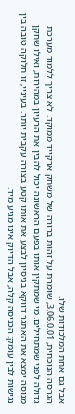אבל גם אחת המלכודות שלו.
הגרסה הנוכחית, 3.06.0.01, שומרת על זהות ברורה של משחק ארקייד ממוקד. לא צריך ללמוד מערכת גדולה לפני שמתחילים. מי שמתקין אותו בפעם הראשונה יכול להבין את הרעיון במהירות, ואילו שחקן מנוסה ימצא את האתגר דווקא בניסיון לבצע את אותו קטע בצורה עקבית יותר. בעיניי, זו חלוקה טובה בין נגישות לבין עומק: הכניסה קלה, אבל הדיוק אינו מגיע מיד.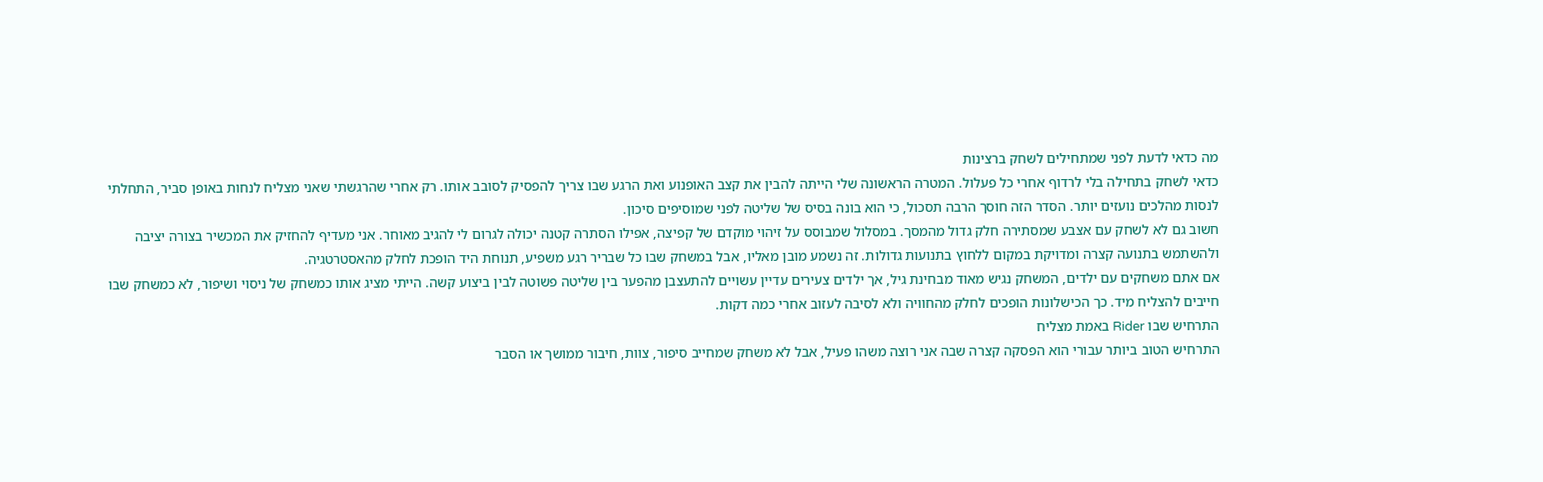מה כדאי לדעת לפני שמתחילים לשחק ברצינות
כדאי לשחק בתחילה בלי לרדוף אחרי כל פעלול. המטרה הראשונה שלי הייתה להבין את קצב האופנוע ואת הרגע שבו צריך להפסיק לסובב אותו. רק אחרי שהרגשתי שאני מצליח לנחות באופן סביר, התחלתי לנסות מהלכים נועזים יותר. הסדר הזה חוסך הרבה תסכול, כי הוא בונה בסיס של שליטה לפני שמוסיפים סיכון.
חשוב גם לא לשחק עם אצבע שמסתירה חלק גדול מהמסך. במסלול שמבוסס על זיהוי מוקדם של קפיצה, אפילו הסתרה קטנה יכולה לגרום לי להגיב מאוחר. אני מעדיף להחזיק את המכשיר בצורה יציבה ולהשתמש בתנועה קצרה ומדויקת במקום ללחוץ בתנועות גדולות. זה נשמע מובן מאליו, אבל במשחק שבו כל שבריר רגע משפיע, תנוחת היד הופכת לחלק מהאסטרטגיה.
אם אתם משחקים עם ילדים, המשחק נגיש מאוד מבחינת גיל, אך ילדים צעירים עדיין עשויים להתעצבן מהפער בין שליטה פשוטה לבין ביצוע קשה. הייתי מציג אותו כמשחק של ניסוי ושיפור, לא כמשחק שבו חייבים להצליח מיד. כך הכישלונות הופכים לחלק מהחוויה ולא לסיבה לעזוב אחרי כמה דקות.
התרחיש שבו Rider באמת מצליח
התרחיש הטוב ביותר עבורי הוא הפסקה קצרה שבה אני רוצה משהו פעיל, אבל לא משחק שמחייב סיפור, צוות, חיבור ממושך או הסבר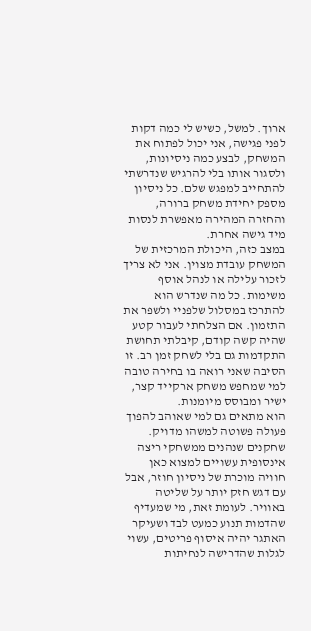ארוך. למשל, כשיש לי כמה דקות לפני פגישה, אני יכול לפתוח את המשחק, לבצע כמה ניסיונות, ולסגור אותו בלי להרגיש שנדרשתי להתחייב למפגש שלם. כל ניסיון מספק יחידת משחק ברורה, והחזרה המהירה מאפשרת לנסות מיד גישה אחרת.
במצב כזה, היכולת המרכזית של המשחק עובדת מצוין. אני לא צריך לזכור עלילה או לנהל אוסף משימות. כל מה שנדרש הוא להתרכז במסלול שלפניי ולשפר את התזמון. אם הצלחתי לעבור קטע שהיה קשה קודם, קיבלתי תחושת התקדמות גם בלי לשחק זמן רב. זו הסיבה שאני רואה בו בחירה טובה למי שמחפש משחק ארקייד קצר, ישיר ומבוסס מיומנות.
הוא מתאים גם למי שאוהב להפוך פעולה פשוטה למשהו מדויק. שחקנים שנהנים ממשחקי ריצה אינסופית עשויים למצוא כאן חוויה מוכרת של ניסיון חוזר, אבל עם דגש חזק יותר על שליטה באוויר. לעומת זאת, מי שמעדיף שהדמות תנוע כמעט לבד ושעיקר האתגר יהיה איסוף פריטים, עשוי לגלות שהדרישה לנחיתות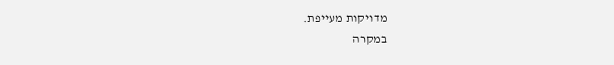מדויקות מעייפת.
במקרה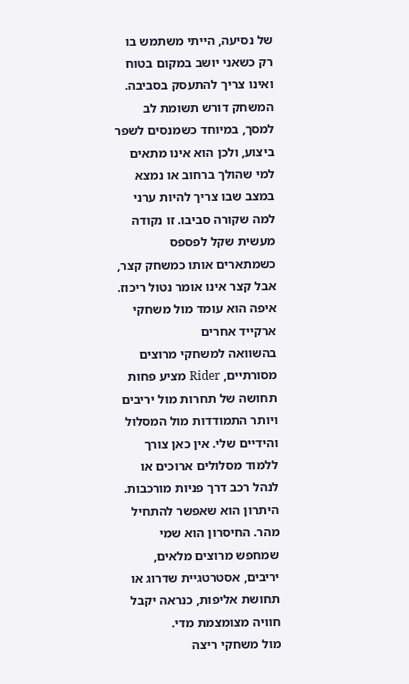של נסיעה, הייתי משתמש בו רק כשאני יושב במקום בטוח ואינו צריך להתעסק בסביבה. המשחק דורש תשומת לב למסך, במיוחד כשמנסים לשפר ביצוע, ולכן הוא אינו מתאים למי שהולך ברחוב או נמצא במצב שבו צריך להיות ערני למה שקורה סביבו. זו נקודה מעשית שקל לפספס כשמתארים אותו כמשחק קצר, אבל קצר אינו אומר נטול ריכוז.
איפה הוא עומד מול משחקי ארקייד אחרים
בהשוואה למשחקי מרוצים מסורתיים, Rider מציע פחות תחושה של תחרות מול יריבים ויותר התמודדות מול המסלול והידיים שלי. אין כאן צורך ללמוד מסלולים ארוכים או לנהל רכב דרך פניות מורכבות. היתרון הוא שאפשר להתחיל מהר. החיסרון הוא שמי שמחפש מרוצים מלאים, יריבים, אסטרטגיית שדרוג או תחושת אליפות, כנראה יקבל חוויה מצומצמת מדי.
מול משחקי ריצה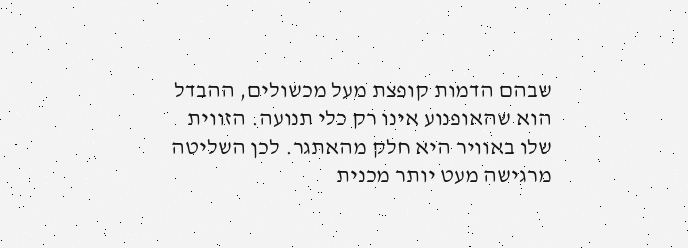שבהם הדמות קופצת מעל מכשולים, ההבדל הוא שהאופנוע אינו רק כלי תנועה. הזווית שלו באוויר היא חלק מהאתגר. לכן השליטה מרגישה מעט יותר מכנית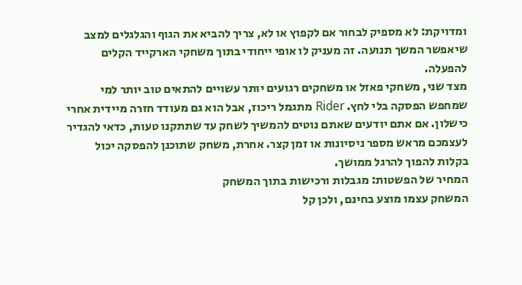ומדויקת: לא מספיק לבחור אם לקפוץ או לא, צריך להביא את הגוף והגלגלים למצב שיאפשר המשך תנועה. זה מעניק לו אופי ייחודי בתוך משחקי הארקייד הקלים להפעלה.
מצד שני, משחקי פאזל או משחקים רגועים יותר עשויים להתאים טוב יותר למי שמחפש הפסקה בלי לחץ. Rider מתגמל ריכוז, אבל הוא גם מעודד חזרה מיידית אחרי כישלון. אם אתם יודעים שאתם נוטים להמשיך לשחק עד שתתקנו טעות, כדאי להגדיר לעצמכם מראש מספר ניסיונות או זמן קצר. אחרת, משחק שתוכנן להפסקה יכול בקלות להפוך להרגל ממושך.
המחיר של הפשטות: מגבלות ורכישות בתוך המשחק
המשחק עצמו מוצע בחינם, ולכן קל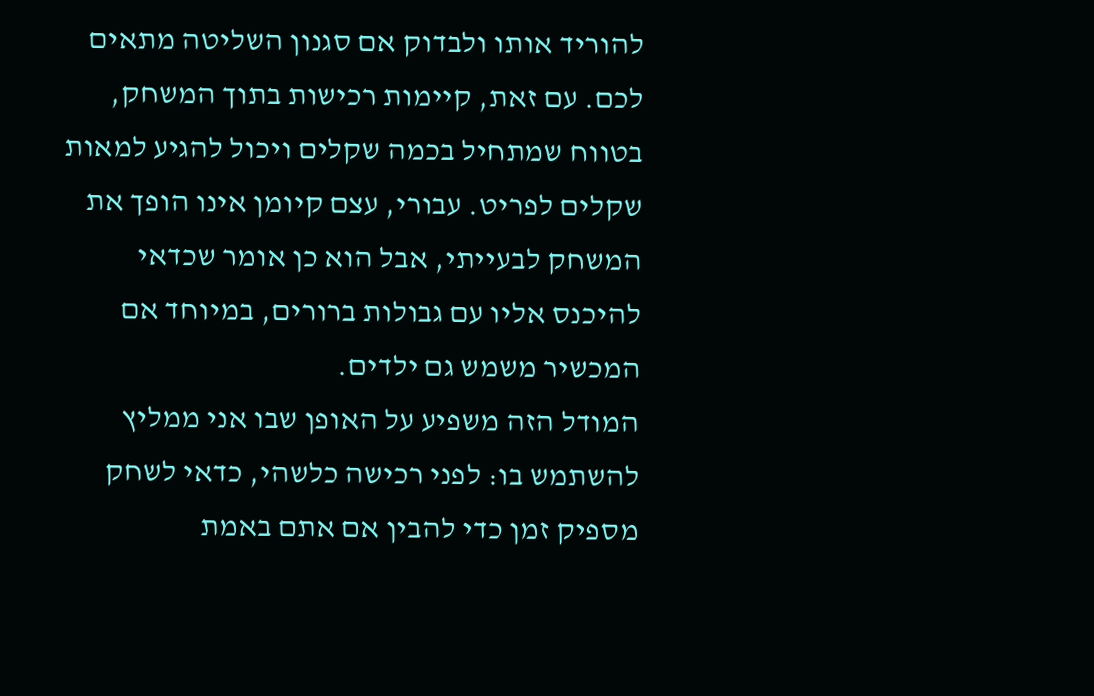להוריד אותו ולבדוק אם סגנון השליטה מתאים לכם. עם זאת, קיימות רכישות בתוך המשחק, בטווח שמתחיל בכמה שקלים ויכול להגיע למאות שקלים לפריט. עבורי, עצם קיומן אינו הופך את המשחק לבעייתי, אבל הוא כן אומר שכדאי להיכנס אליו עם גבולות ברורים, במיוחד אם המכשיר משמש גם ילדים.
המודל הזה משפיע על האופן שבו אני ממליץ להשתמש בו: לפני רכישה כלשהי, כדאי לשחק מספיק זמן כדי להבין אם אתם באמת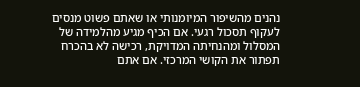נהנים מהשיפור המיומנותי או שאתם פשוט מנסים לעקוף תסכול רגעי. אם הכיף מגיע מהלמידה של המסלול ומהנחיתה המדויקת, רכישה לא בהכרח תפתור את הקושי המרכזי. אם אתם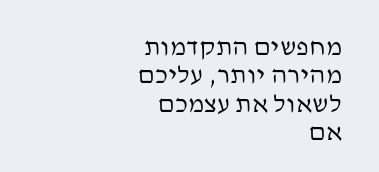מחפשים התקדמות מהירה יותר, עליכם לשאול את עצמכם אם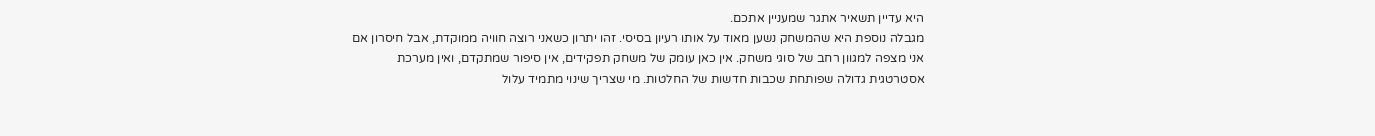היא עדיין תשאיר אתגר שמעניין אתכם.
מגבלה נוספת היא שהמשחק נשען מאוד על אותו רעיון בסיסי. זהו יתרון כשאני רוצה חוויה ממוקדת, אבל חיסרון אם אני מצפה למגוון רחב של סוגי משחק. אין כאן עומק של משחק תפקידים, אין סיפור שמתקדם, ואין מערכת אסטרטגית גדולה שפותחת שכבות חדשות של החלטות. מי שצריך שינוי מתמיד עלול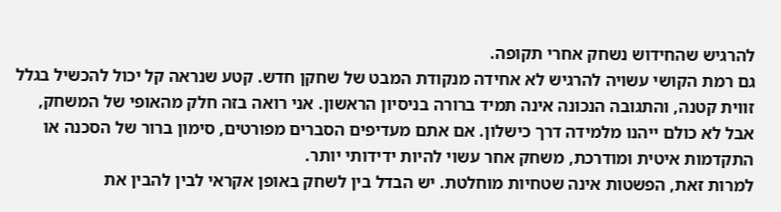להרגיש שהחידוש נשחק אחרי תקופה.
גם רמת הקושי עשויה להרגיש לא אחידה מנקודת המבט של שחקן חדש. קטע שנראה קל יכול להכשיל בגלל זווית קטנה, והתגובה הנכונה אינה תמיד ברורה בניסיון הראשון. אני רואה בזה חלק מהאופי של המשחק, אבל לא כולם ייהנו מלמידה דרך כישלון. אם אתם מעדיפים הסברים מפורטים, סימון ברור של הסכנה או התקדמות איטית ומודרכת, משחק אחר עשוי להיות ידידותי יותר.
למרות זאת, הפשטות אינה שטחיות מוחלטת. יש הבדל בין לשחק באופן אקראי לבין להבין את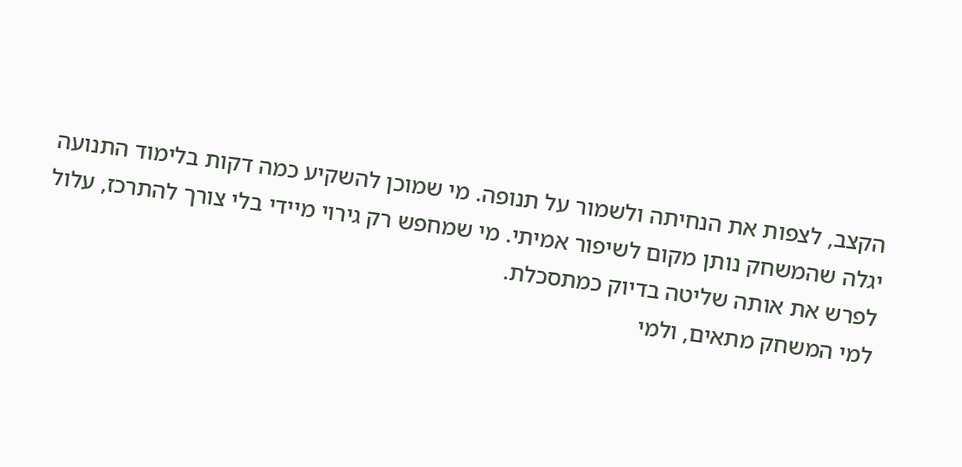הקצב, לצפות את הנחיתה ולשמור על תנופה. מי שמוכן להשקיע כמה דקות בלימוד התנועה יגלה שהמשחק נותן מקום לשיפור אמיתי. מי שמחפש רק גירוי מיידי בלי צורך להתרכז, עלול לפרש את אותה שליטה בדיוק כמתסכלת.
למי המשחק מתאים, ולמי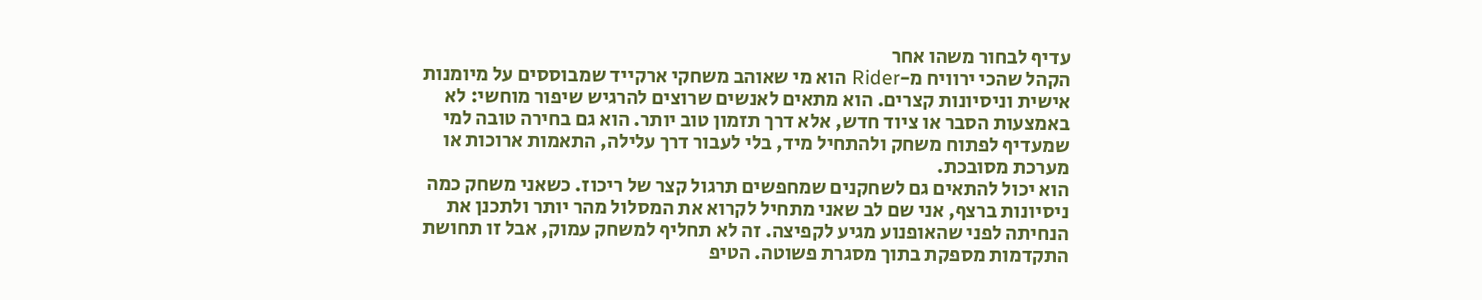עדיף לבחור משהו אחר
הקהל שהכי ירוויח מ-Rider הוא מי שאוהב משחקי ארקייד שמבוססים על מיומנות אישית וניסיונות קצרים. הוא מתאים לאנשים שרוצים להרגיש שיפור מוחשי: לא באמצעות הסבר או ציוד חדש, אלא דרך תזמון טוב יותר. הוא גם בחירה טובה למי שמעדיף לפתוח משחק ולהתחיל מיד, בלי לעבור דרך עלילה, התאמות ארוכות או מערכת מסובכת.
הוא יכול להתאים גם לשחקנים שמחפשים תרגול קצר של ריכוז. כשאני משחק כמה ניסיונות ברצף, אני שם לב שאני מתחיל לקרוא את המסלול מהר יותר ולתכנן את הנחיתה לפני שהאופנוע מגיע לקפיצה. זה לא תחליף למשחק עמוק, אבל זו תחושת התקדמות מספקת בתוך מסגרת פשוטה. הטיפ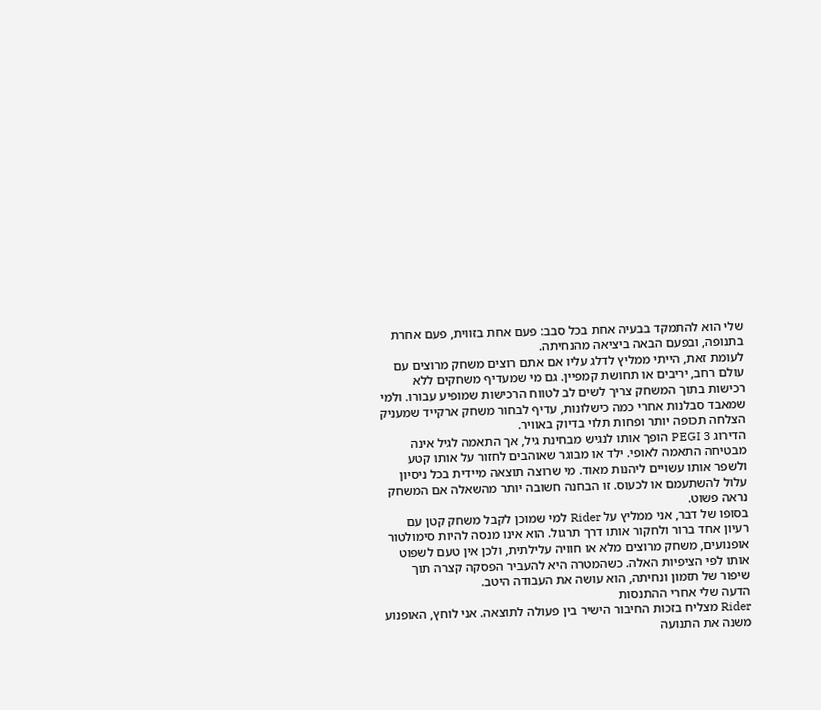שלי הוא להתמקד בבעיה אחת בכל סבב: פעם אחת בזווית, פעם אחרת בתנופה, ובפעם הבאה ביציאה מהנחיתה.
לעומת זאת, הייתי ממליץ לדלג עליו אם אתם רוצים משחק מרוצים עם עולם רחב, יריבים או תחושת קמפיין. גם מי שמעדיף משחקים ללא רכישות בתוך המשחק צריך לשים לב לטווח הרכישות שמופיע עבורו. ולמי שמאבד סבלנות אחרי כמה כישלונות, עדיף לבחור משחק ארקייד שמעניק הצלחה תכופה יותר ופחות תלוי בדיוק באוויר.
הדירוג PEGI 3 הופך אותו לנגיש מבחינת גיל, אך התאמה לגיל אינה מבטיחה התאמה לאופי. ילד או מבוגר שאוהבים לחזור על אותו קטע ולשפר אותו עשויים ליהנות מאוד. מי שרוצה תוצאה מיידית בכל ניסיון עלול להשתעמם או לכעוס. זו הבחנה חשובה יותר מהשאלה אם המשחק נראה פשוט.
בסופו של דבר, אני ממליץ על Rider למי שמוכן לקבל משחק קטן עם רעיון אחד ברור ולחקור אותו דרך תרגול. הוא אינו מנסה להיות סימולטור אופנועים, משחק מרוצים מלא או חוויה עלילתית, ולכן אין טעם לשפוט אותו לפי הציפיות האלה. כשהמטרה היא להעביר הפסקה קצרה תוך שיפור של תזמון ונחיתה, הוא עושה את העבודה היטב.
הדעה שלי אחרי ההתנסות
Rider מצליח בזכות החיבור הישיר בין פעולה לתוצאה. אני לוחץ, האופנוע משנה את התנועה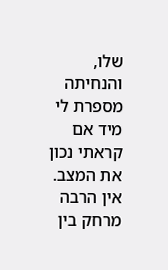שלו, והנחיתה מספרת לי מיד אם קראתי נכון את המצב. אין הרבה מרחק בין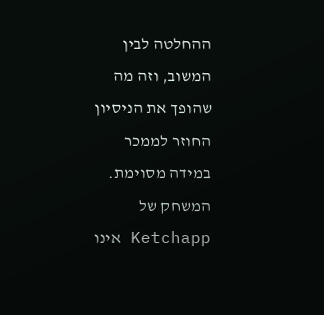ההחלטה לבין המשוב, וזה מה שהופך את הניסיון החוזר לממכר במידה מסוימת. המשחק של Ketchapp אינו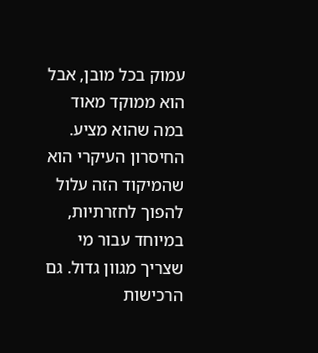עמוק בכל מובן, אבל הוא ממוקד מאוד במה שהוא מציע.
החיסרון העיקרי הוא שהמיקוד הזה עלול להפוך לחזרתיות, במיוחד עבור מי שצריך מגוון גדול. גם הרכישות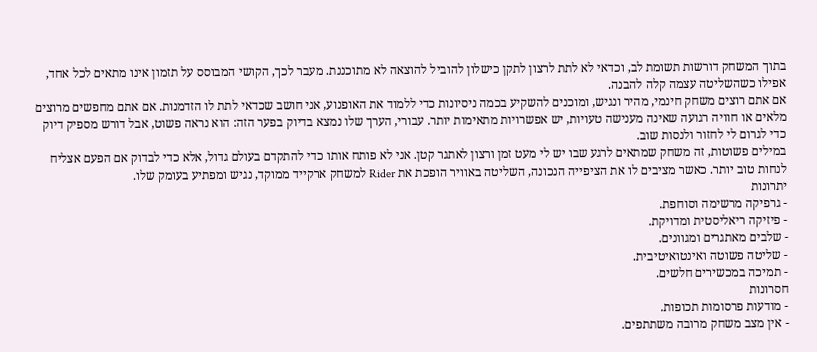בתוך המשחק דורשות תשומת לב, וכדאי לא לתת לרצון לתקן כישלון להוביל להוצאה לא מתוכננת. מעבר לכך, הקושי המבוסס על תזמון אינו מתאים לכל אחד, אפילו כשהשליטה עצמה קלה להבנה.
אם אתם רוצים משחק חינמי, מהיר ונגיש, ומוכנים להשקיע בכמה ניסיונות כדי ללמוד את האופנוע, אני חושב שכדאי לתת לו הזדמנות. אם אתם מחפשים מרוצים מלאים או חוויה רגועה שאינה מענישה טעויות, יש אפשרויות מתאימות יותר. עבורי, הערך שלו נמצא בדיוק בפער הזה: הוא נראה פשוט, אבל דורש מספיק דיוק כדי לגרום לי לחזור ולנסות שוב.
במילים פשוטות, זה משחק שמתאים לרגע שבו יש לי מעט זמן ורצון לאתגר קטן. אני לא פותח אותו כדי להתקדם בעולם גדול, אלא כדי לבדוק אם הפעם אצליח לנחות טוב יותר. כאשר מציבים לו את הציפייה הנכונה, השליטה באוויר הופכת את Rider למשחק ארקייד ממוקד, נגיש ומפתיע בעומק שלו.
יתרונות
- גרפיקה מרשימה וסוחפת.
- פיזיקה ריאליסטית ומדויקת.
- שלבים מאתגרים ומגוונים.
- שליטה פשוטה ואינטואיטיבית.
- תמיכה במכשירים חלשים.
חסרונות
- מודעות פרסומות תכופות.
- אין מצב משחק מרובה משתתפים.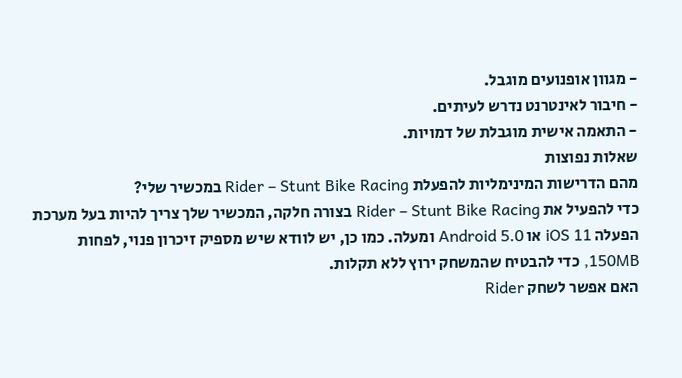- מגוון אופנועים מוגבל.
- חיבור לאינטרנט נדרש לעיתים.
- התאמה אישית מוגבלת של דמויות.
שאלות נפוצות
מהם הדרישות המינימליות להפעלת Rider – Stunt Bike Racing במכשיר שלי?
כדי להפעיל את Rider – Stunt Bike Racing בצורה חלקה, המכשיר שלך צריך להיות בעל מערכת הפעלה iOS 11 או Android 5.0 ומעלה. כמו כן, יש לוודא שיש מספיק זיכרון פנוי, לפחות 150MB, כדי להבטיח שהמשחק ירוץ ללא תקלות.
האם אפשר לשחק Rider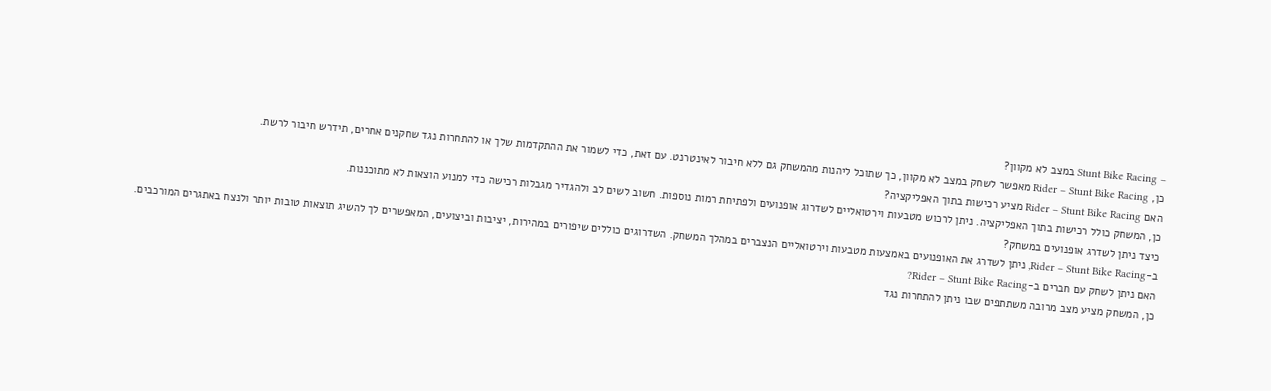– Stunt Bike Racing במצב לא מקוון?
כן, Rider – Stunt Bike Racing מאפשר לשחק במצב לא מקוון, כך שתוכל ליהנות מהמשחק גם ללא חיבור לאינטרנט. עם זאת, כדי לשמור את ההתקדמות שלך או להתחרות נגד שחקנים אחרים, תידרש חיבור לרשת.
האם Rider – Stunt Bike Racing מציע רכישות בתוך האפליקציה?
כן, המשחק כולל רכישות בתוך האפליקציה. ניתן לרכוש מטבעות וירטואליים לשדרוג אופנועים ולפתיחת רמות נוספות. חשוב לשים לב ולהגדיר מגבלות רכישה כדי למנוע הוצאות לא מתוכננות.
כיצד ניתן לשדרג אופנועים במשחק?
ב-Rider – Stunt Bike Racing, ניתן לשדרג את האופנועים באמצעות מטבעות וירטואליים הנצברים במהלך המשחק. השדרוגים כוללים שיפורים במהירות, יציבות וביצועים, המאפשרים לך להשיג תוצאות טובות יותר ולנצח באתגרים המורכבים.
האם ניתן לשחק עם חברים ב-Rider – Stunt Bike Racing?
כן, המשחק מציע מצב מרובה משתתפים שבו ניתן להתחרות נגד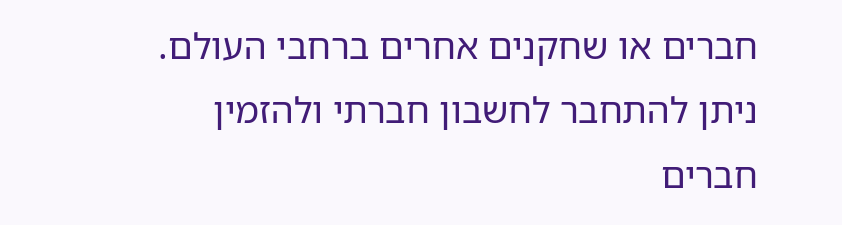חברים או שחקנים אחרים ברחבי העולם. ניתן להתחבר לחשבון חברתי ולהזמין חברים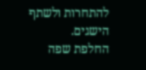להתחרות ולשתף הישגים.
החלפת שפה